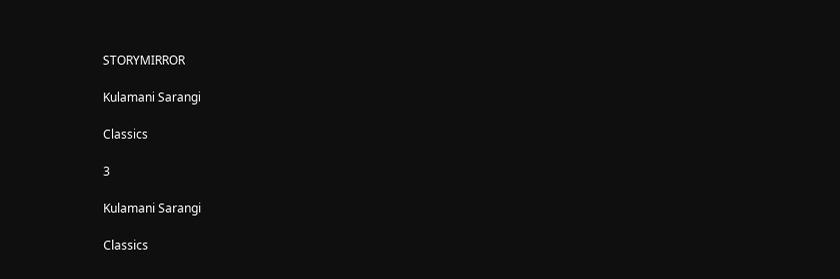STORYMIRROR

Kulamani Sarangi

Classics

3

Kulamani Sarangi

Classics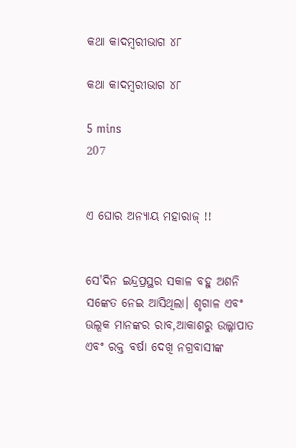କଥା କାଦମ୍ବରୀଭାଗ ୪୮

କଥା କାଦମ୍ବରୀଭାଗ ୪୮

5 mins
207


ଏ ଘୋର ଅନ୍ୟାୟ ମହାରାଜ୍ !!


ସେ'ଦିନ ଇନ୍ଦ୍ରପ୍ରସ୍ଥର ସକାଳ ବହୁ ଅଶନି ସଙ୍କେତ ନେଇ ଆସିଥିଲା। ଶୃଗାଳ ଏବଂ ଊଲୂକ ମାନଙ୍କର ରାବ,ଆକାଶରୁ ଉଲ୍କାପାତ ଏବଂ ରକ୍ତ ବର୍ଷା ଦେଖି ନଗ୍ରବାସୀଙ୍କ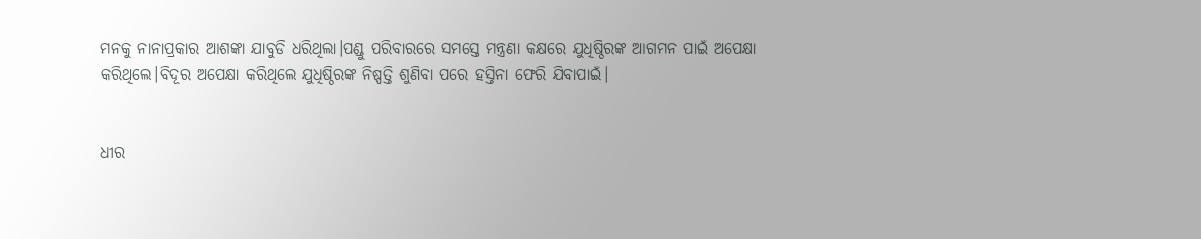ମନକୁ ନାନାପ୍ରକାର ଆଶଙ୍କା ଯାବୁଡି ଧରିଥିଲା।ପଣ୍ଡୁ ପରିବାରରେ ସମସ୍ତେ ମନ୍ତ୍ରଣା କକ୍ଷରେ ଯୁଧିଷ୍ଠିରଙ୍କ ଆଗମନ ପାଇଁ ଅପେକ୍ଷା କରିଥିଲେ।ବିଦୂର ଅପେକ୍ଷା କରିଥିଲେ ଯୁଧିଷ୍ଠିରଙ୍କ ନିଷ୍ପତ୍ତି ଶୁଣିବା ପରେ ହସ୍ତିନା ଫେରି ଯିବାପାଇଁ।


ଧୀର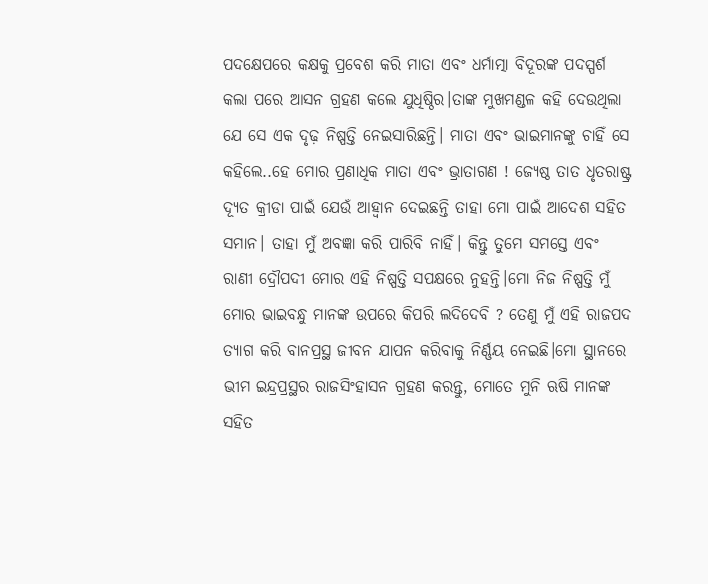ପଦକ୍ଷେପରେ କକ୍ଷକୁ ପ୍ରବେଶ କରି ମାତା ଏବଂ ଧର୍ମାତ୍ମା ବିଦୂରଙ୍କ ପଦସ୍ପର୍ଶ କଲା ପରେ ଆସନ ଗ୍ରହଣ କଲେ ଯୁଧିଷ୍ଠିର।ତାଙ୍କ ମୁଖମଣ୍ଡଳ କହି ଦେଉଥିଲା ଯେ ସେ ଏକ ଦୃଢ଼ ନିଷ୍ପତ୍ତି ନେଇସାରିଛନ୍ତି। ମାତା ଏବଂ ଭାଇମାନଙ୍କୁ ଚାହିଁ ସେ କହିଲେ..ହେ ମୋର ପ୍ରଣାଧିକ ମାତା ଏବଂ ଭ୍ରାତାଗଣ ! ଜ୍ୟେଷ୍ଠ ତାତ ଧୃତରାଷ୍ଟ୍ର ଦ୍ୟୂତ କ୍ରୀଡା ପାଇଁ ଯେଉଁ ଆହ୍ବାନ ଦେଇଛନ୍ତି ତାହା ମୋ ପାଇଁ ଆଦେଶ ସହିତ ସମାନ। ତାହା ମୁଁ ଅବଜ୍ଞା କରି ପାରିବି ନାହିଁ। କିନ୍ତୁ ତୁମେ ସମସ୍ତେ ଏବଂ ରାଣୀ ଦ୍ରୌପଦୀ ମୋର ଏହି ନିଷ୍ପତ୍ତି ସପକ୍ଷରେ ନୁହନ୍ତି।ମୋ ନିଜ ନିଷ୍ପତ୍ତି ମୁଁ ମୋର ଭାଇବନ୍ଧୁ ମାନଙ୍କ ଉପରେ କିପରି ଲଦିଦେବି ? ତେଣୁ ମୁଁ ଏହି ରାଜପଦ ତ୍ୟାଗ କରି ବାନପ୍ରସ୍ଥ ଜୀବନ ଯାପନ କରିବାକୁ ନିର୍ଣ୍ଣୟ ନେଇଛି।ମୋ ସ୍ଥାନରେ ଭୀମ ଇନ୍ଦ୍ରପ୍ରସ୍ଥର ରାଜସିଂହାସନ ଗ୍ରହଣ କରନ୍ତୁ, ମୋତେ ମୁନି ଋଷି ମାନଙ୍କ ସହିତ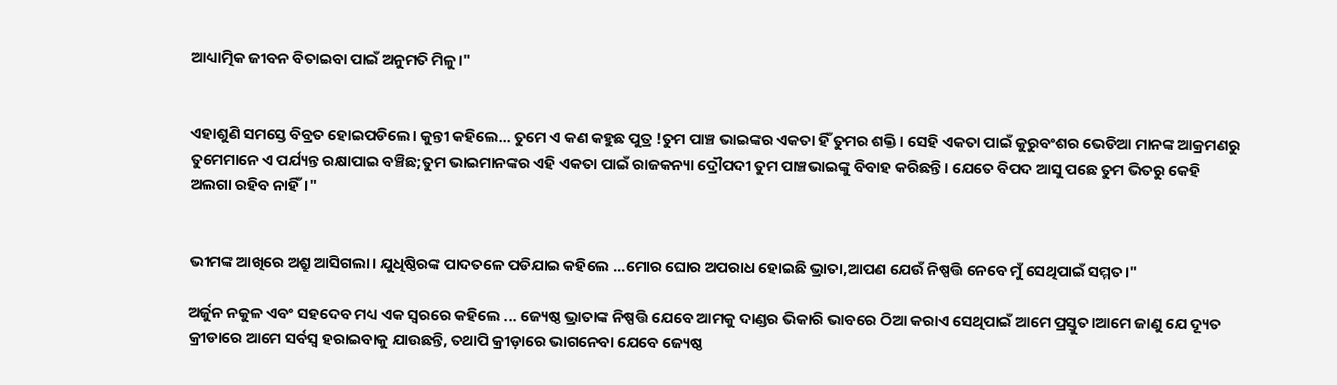ଆଧ୍ୟାତ୍ମିକ ଜୀବନ ବିତାଇବା ପାଇଁ ଅନୁମତି ମିଳୁ।"


ଏହାଶୁଣି ସମସ୍ତେ ବିବ୍ରତ ହୋଇପଡିଲେ। କୁନ୍ତୀ କହିଲେ... ତୁମେ ଏ କଣ କହୁଛ ପୁତ୍ର !ତୁମ ପାଞ୍ଚ ଭାଇଙ୍କର ଏକତା ହିଁ ତୁମର ଶକ୍ତି। ସେହି ଏକତା ପାଇଁ କୁରୁବଂଶର ଭେଡିଆ ମାନଙ୍କ ଆକ୍ରମଣରୁ ତୁମେମାନେ ଏ ପର୍ଯ୍ୟନ୍ତ ରକ୍ଷାପାଇ ବଞ୍ଚିଛ;ତୁମ ଭାଇମାନଙ୍କର ଏହି ଏକତା ପାଇଁ ରାଜକନ୍ୟା ଦ୍ରୌପଦୀ ତୁମ ପାଞ୍ଚଭାଇଙ୍କୁ ବିବାହ କରିଛନ୍ତି। ଯେତେ ବିପଦ ଆସୁ ପଛେ ତୁମ ଭିତରୁ କେହି ଅଲଗା ରହିବ ନାହିଁ।"


ଭୀମଙ୍କ ଆଖିରେ ଅଶ୍ରୁ ଆସିଗଲା। ଯୁଧିଷ୍ଠିରଙ୍କ ପାଦତଳେ ପଡିଯାଇ କହିଲେ ...ମୋର ଘୋର ଅପରାଧ ହୋଇଛି ଭ୍ରାତା,ଆପଣ ଯେଉଁ ନିଷ୍ପତ୍ତି ନେବେ ମୁଁ ସେଥିପାଇଁ ସମ୍ମତ।"

ଅର୍ଜୁନ ନକୁଳ ଏବଂ ସହଦେବ ମଧ୍ୟ ଏକ ସ୍ବରରେ କହିଲେ ... ଜ୍ୟେଷ୍ଠ ଭ୍ରାତାଙ୍କ ନିଷ୍ପତ୍ତି ଯେବେ ଆମକୁ ଦାଣ୍ଡର ଭିକାରି ଭାବରେ ଠିଆ କରାଏ ସେଥିପାଇଁ ଆମେ ପ୍ରସ୍ତୁତ।ଆମେ ଜାଣୁ ଯେ ଦ୍ୟୂତ କ୍ରୀଡାରେ ଆମେ ସର୍ବସ୍ବ ହରାଇବାକୁ ଯାଉଛନ୍ତି, ତଥାପି କ୍ରୀଡ଼ାରେ ଭାଗନେବା ଯେବେ ଜ୍ୟେଷ୍ଠ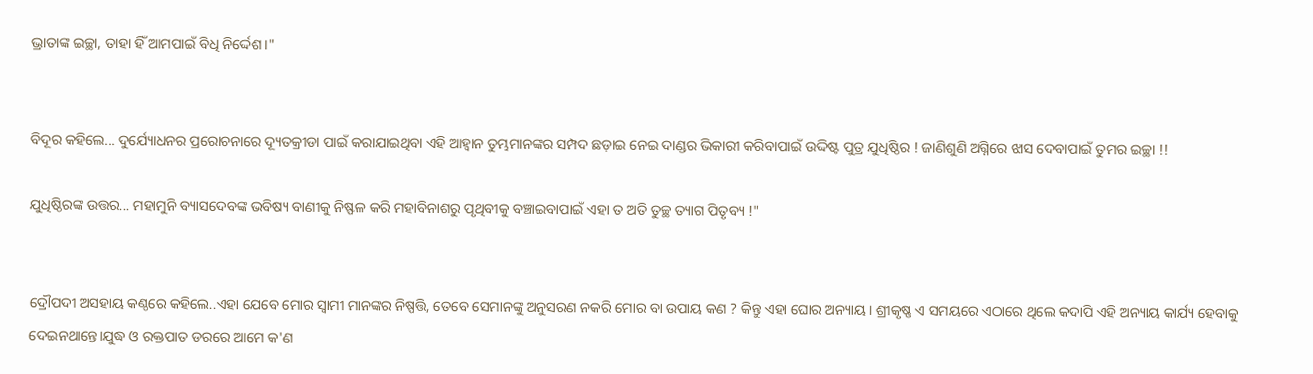ଭ୍ରାତାଙ୍କ ଇଚ୍ଛା, ତାହା ହିଁ ଆମପାଇଁ ବିଧି ନିର୍ଦ୍ଦେଶ।"


ବିଦୂର କହିଲେ... ଦୁର୍ଯ୍ୟୋଧନର ପ୍ରରୋଚନାରେ ଦ୍ୟୂତକ୍ରୀଡା ପାଇଁ କରାଯାଇଥିବା ଏହି ଆହ୍ବାନ ତୁମ୍ଭମାନଙ୍କର ସମ୍ପଦ ଛଡ଼ାଇ ନେଇ ଦାଣ୍ଡର ଭିକାରୀ କରିବାପାଇଁ ଉଦ୍ଦିଷ୍ଟ ପୁତ୍ର ଯୁଧିଷ୍ଠିର ! ଜାଣିଶୁଣି ଅଗ୍ନିରେ ଝାସ ଦେବାପାଇଁ ତୁମର ଇଚ୍ଛା !!

ଯୁଧିଷ୍ଠିରଙ୍କ ଉତ୍ତର... ମହାମୁନି ବ୍ୟାସଦେବଙ୍କ ଭବିଷ୍ୟ ବାଣୀକୁ ନିଷ୍ଫଳ କରି ମହାବିନାଶରୁ ପୃଥିବୀକୁ ବଞ୍ଚାଇବାପାଇଁ ଏହା ତ ଅତି ତୁଚ୍ଛ ତ୍ୟାଗ ପିତୃବ୍ୟ !"


ଦ୍ରୌପଦୀ ଅସହାୟ କଣ୍ଠରେ କହିଲେ..ଏହା ଯେବେ ମୋର ସ୍ବାମୀ ମାନଙ୍କର ନିଷ୍ପତ୍ତି, ତେବେ ସେମାନଙ୍କୁ ଅନୁସରଣ ନକରି ମୋର ବା ଉପାୟ କଣ ? କିନ୍ତୁ ଏହା ଘୋର ଅନ୍ୟାୟ। ଶ୍ରୀକୃଷ୍ଣ ଏ ସମୟରେ ଏଠାରେ ଥିଲେ କଦାପି ଏ‌ହି ଅନ୍ୟାୟ କାର୍ଯ୍ୟ ହେବାକୁ ଦେଇନଥାନ୍ତେ।ଯୁଦ୍ଧ ଓ ରକ୍ତପାତ ଡରରେ ଆମେ କ'ଣ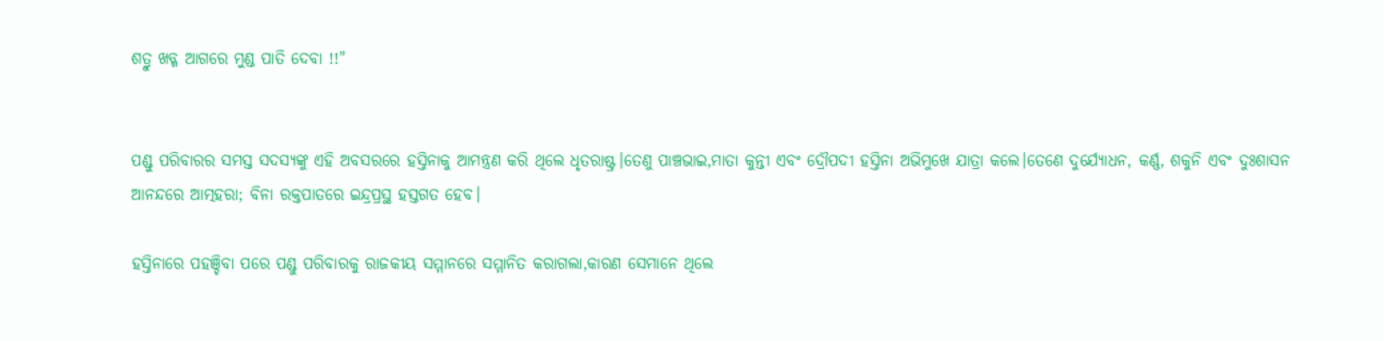ଶତ୍ରୁ ଖଡ୍ଗ ଆଗରେ ମୁଣ୍ଡ ପାତି ଦେବା !!"


ପଣ୍ଡୁ ପରିବାରର ସମସ୍ତ ସଦସ୍ୟଙ୍କୁ ଏହି ଅବସରରେ ହସ୍ତିନାକୁ ଆମନ୍ତ୍ରଣ କରି ଥିଲେ ଧୃତରାଷ୍ଟ୍ର।ତେଣୁ ପାଞ୍ଚଭାଇ,ମାତା କୁନ୍ତୀ ଏବଂ ଦ୍ରୌପଦୀ ହସ୍ତିନା ଅଭିମୁଖେ ଯାତ୍ରା କଲେ।ତେଣେ ଦୁର୍ଯ୍ୟୋଧନ, କର୍ଣ୍ଣ, ଶକୁନି ଏବଂ ଦୁଃଶାସନ ଆନନ୍ଦରେ ଆତ୍ମହରା; ବିନା ରକ୍ତପାତରେ ଇନ୍ଦ୍ରପ୍ରସ୍ଥ ହସ୍ତଗତ ହେବ।

ହସ୍ତିନାରେ ପହଞ୍ଚିବା ପରେ ପଣ୍ଡୁ ପରିବାରକୁ ରାଜକୀୟ ସମ୍ମାନରେ ସମ୍ମାନିତ କରାଗଲା,କାରଣ ସେମାନେ ଥିଲେ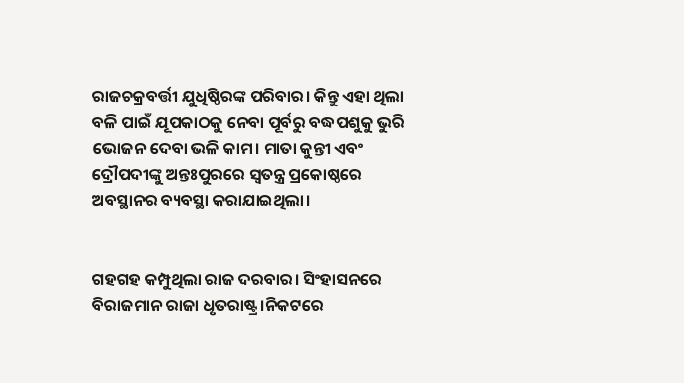ରାଜଚକ୍ରବର୍ତ୍ତୀ ଯୁଧିଷ୍ଠିରଙ୍କ ପରିବାର। କିନ୍ତୁ ଏହା ଥିଲା ବଳି ପାଇଁ ଯୂପକାଠକୁ ନେବା ପୂର୍ବରୁ ବଦ୍ଧପଶୁକୁ ଭୁରି ଭୋଜନ ଦେବା ଭଳି କାମ। ମାତା କୁନ୍ତୀ ଏବଂ ଦ୍ରୌପଦୀଙ୍କୁ ଅନ୍ତଃପୁରରେ ସ୍ବତନ୍ତ୍ର ପ୍ରକୋଷ୍ଠରେ ଅବସ୍ଥାନର ବ୍ୟବସ୍ଥା କରାଯାଇଥିଲା।


ଗହଗହ କମ୍ପୁଥିଲା ରାଜ ଦରବାର। ସିଂହାସନରେ ବିରାଜମାନ ରାଜା ଧୃତରାଷ୍ଟ୍ର।ନିକଟରେ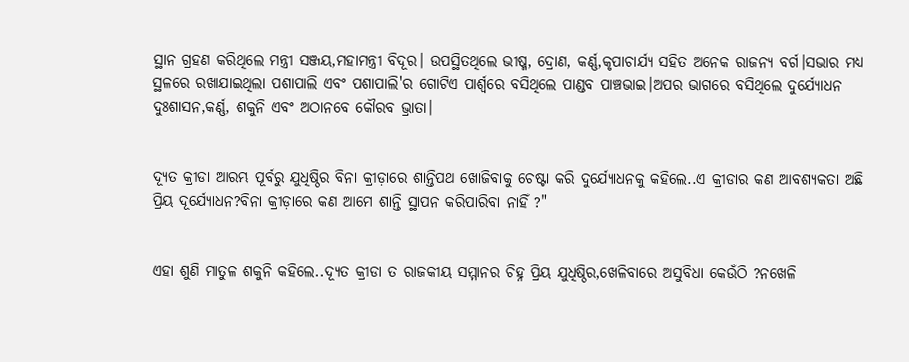ସ୍ଥାନ ଗ୍ରହଣ କରିଥିଲେ ମନ୍ତ୍ରୀ ସଞ୍ଜୟ,ମହାମନ୍ତ୍ରୀ ବିଦୂର। ଉପସ୍ଥିତଥିଲେ ଭୀଷ୍ମ, ଦ୍ରୋଣ, କର୍ଣ୍ଣ,କୃପାଚାର୍ଯ୍ୟ ସହିତ ଅନେକ ରାଜନ୍ୟ ବର୍ଗ।ସଭାର ମଧ୍ୟ ସ୍ଥଳରେ ରଖାଯାଇଥିଲା ପଶାପାଲି ଏବଂ ପଶାପାଲି'ର ଗୋଟିଏ ପାର୍ଶ୍ୱରେ ବସିଥିଲେ ପାଣ୍ଡବ ପାଞ୍ଚଭାଇ।ଅପର ଭାଗରେ ବସିଥିଲେ ଦୁର୍ଯ୍ୟୋଧନ ଦୁଃଶାସନ,କର୍ଣ୍ଣ, ଶକୁନି ଏବଂ ଅଠାନବେ କୌରବ ଭ୍ରାତା।


ଦ୍ୟୂତ କ୍ରୀଡା ଆରମ୍ଭ ପୂର୍ବରୁ ଯୁଧିଷ୍ଠିର ବିନା କ୍ରୀଡ଼ାରେ ଶାନ୍ତିପଥ ଖୋଜିବାକୁ ଚେଷ୍ଟା କରି ଦୁର୍ଯ୍ୟୋଧନକୁ କହିଲେ..ଏ କ୍ରୀଡାର କଣ ଆବଶ୍ୟକତା ଅଛି ପ୍ରିୟ ଦୂର୍ଯ୍ୟୋଧନ?ବିନା କ୍ରୀଡ଼ାରେ କଣ ଆମେ ଶାନ୍ତି ସ୍ଥାପନ କରିପାରିବା ନାହିଁ ?"


ଏ‌ହା ଶୁଣି ମାତୁଳ ଶକୁନି କହିଲେ..ଦ୍ୟୂତ କ୍ରୀଡା ତ ରାଜକୀୟ ସମ୍ମାନର ଚିହ୍ନ ପ୍ରିୟ ଯୁଧିଷ୍ଠିର,ଖେଳିବାରେ ଅସୁବିଧା କେଉଁଠି ?ନଖେଳି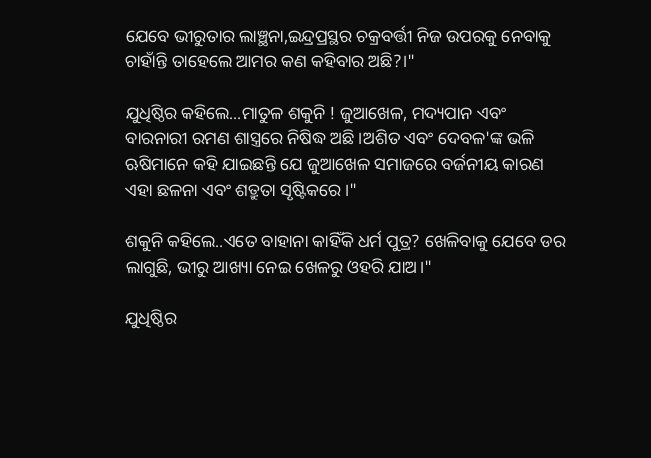ଯେବେ ଭୀରୁତାର ଲାଞ୍ଛନା,ଇନ୍ଦ୍ରପ୍ରସ୍ଥର ଚକ୍ରବର୍ତ୍ତୀ ନିଜ ଉପରକୁ ନେବାକୁ ଚାହାଁନ୍ତି ତାହେଲେ ଆମର କଣ କହିବାର ଅଛି?।"

ଯୁଧିଷ୍ଠିର କହିଲେ...ମାତୁଳ ଶକୁନି ! ଜୁଆଖେଳ, ମଦ୍ୟପାନ ଏବଂ ବାରନାରୀ ରମଣ ଶାସ୍ତ୍ରରେ ନିଷିଦ୍ଧ ଅଛି।ଅଶିତ ଏବଂ ଦେବଳ'ଙ୍କ ଭଳି ଋଷିମାନେ କହି ଯାଇଛନ୍ତି ଯେ ଜୁଆଖେଳ ସମାଜରେ ବର୍ଜନୀୟ କାରଣ ଏହା ଛଳନା ଏବଂ ଶତ୍ରୁତା ସୃଷ୍ଟିକରେ।"

ଶକୁନି କହିଲେ..ଏତେ ବାହାନା କାହିଁକି ଧର୍ମ ପୁତ୍ର? ଖେଳିବାକୁ ଯେବେ ଡର ଲାଗୁଛି, ଭୀରୁ ଆଖ୍ୟା ନେଇ ଖେଳରୁ ଓହରି ଯାଅ।"

ଯୁଧିଷ୍ଠିର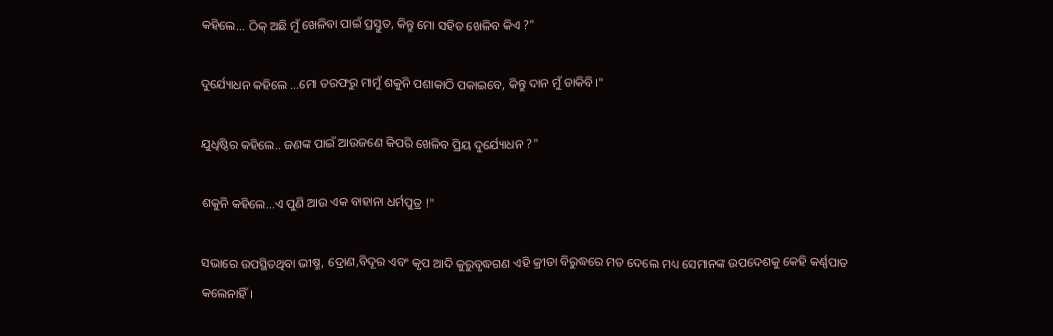କହିଲେ... ଠିକ୍ ଅଛି ମୁଁ ଖେଳିବା ପାଇଁ ପ୍ରସ୍ତୁତ, କିନ୍ତୁ ମୋ ସହିତ ଖେଳିବ କିଏ ?"

ଦୁର୍ଯ୍ୟୋଧନ କହିଲେ ...ମୋ ତରଫରୁ ମାମୁଁ ଶକୁନି ପଶାକାଠି ପକାଇବେ, କିନ୍ତୁ ଦାନ ମୁଁ ଡାକିବି।"

ଯୁଧିଷ୍ଠିର କହିଲେ.. ଜଣଙ୍କ ପାଇଁ ଆଉଜଣେ କିପରି ଖେଳିବ ପ୍ରିୟ ଦୁର୍ଯ୍ୟୋଧନ ?"

ଶକୁନି କହିଲେ...ଏ ପୁଣି ଆଉ ଏକ ବାହାନା ଧର୍ମପୁତ୍ର !"

ସଭାରେ ଉପସ୍ଥିତଥିବା ଭୀଷ୍ମ, ଦ୍ରୋଣ,ବିଦୂର ଏବଂ କୃପ ଆଦି କୁରୁବୃଦ୍ଧଗଣ ଏହି କ୍ରୀଡା ବିରୁଦ୍ଧରେ ମତ ଦେଲେ ମଧ୍ୟ ସେମାନଙ୍କ ଉପଦେଶକୁ କେହି କର୍ଣ୍ଣପାତ କଲେନାହିଁ।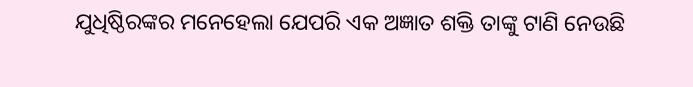ଯୁଧିଷ୍ଠିରଙ୍କର ମନେହେଲା ଯେପରି ଏକ ଅଜ୍ଞାତ ଶକ୍ତି ତାଙ୍କୁ ଟାଣି ନେଉଛି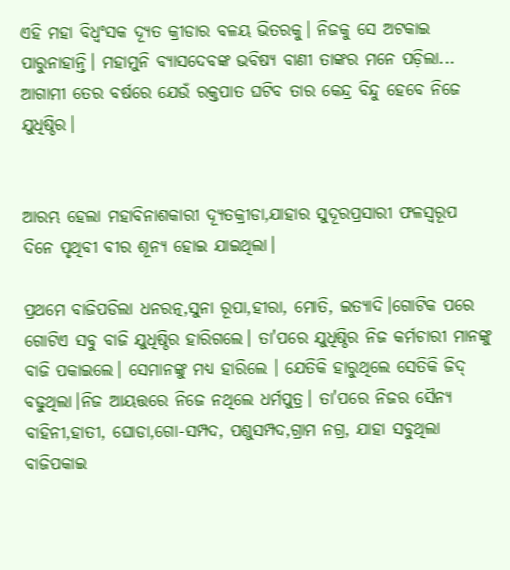ଏହି ମହା ବିଧ୍ବଂସକ ଦ୍ୟୂତ କ୍ରୀଡାର ବଳୟ ଭିତରକୁ। ନିଜକୁ ସେ ଅଟକାଇ ପାରୁନାହାନ୍ତି। ମହାମୁନି ବ୍ୟାସଦେବଙ୍କ ଭବିଷ୍ୟ ବାଣୀ ତାଙ୍କର ମନେ ପଡ଼ିଲା... ଆଗାମୀ ତେର ବର୍ଷରେ ଯେଉଁ ରକ୍ତପାତ ଘଟିବ ତାର କେନ୍ଦ୍ର ବିନ୍ଦୁ ହେବେ ନିଜେ ଯୁଧିଷ୍ଠିର।


ଆରମ୍ଭ ହେଲା ମହାବିନାଶକାରୀ ଦ୍ୟୂତକ୍ରୀଡା,ଯାହାର ସୁଦୂରପ୍ରସାରୀ ଫଳସ୍ବରୂପ ଦିନେ ପୃଥିବୀ ବୀର ଶୂନ୍ୟ ହୋଇ ଯାଇଥିଲା।

ପ୍ରଥମେ ବାଜିପଡିଲା ଧନରତ୍ନ,ସୁନା ରୂପା,ହୀରା, ମୋତି, ଇତ୍ୟାଦି।ଗୋଟିକ ପରେ ଗୋଟିଏ ସବୁ ବାଜି ଯୁଧିଷ୍ଠିର ହାରିଗଲେ। ତା'ପରେ ଯୁଧିଷ୍ଠିର ନିଜ କର୍ମଚାରୀ ମାନଙ୍କୁ ବାଜି ପକାଇଲେ। ସେମାନଙ୍କୁ ମଧ୍ୟ ହାରିଲେ । ଯେତିକି ହାରୁଥିଲେ ସେତିକି ଜିଦ୍ ବଢୁଥିଲା।ନିଜ ଆୟତ୍ତରେ ନିଜେ ନଥିଲେ ଧର୍ମପୁତ୍ର। ତା'ପରେ ନିଜର ସୈନ୍ୟ ବାହିନୀ,ହାତୀ, ଘୋଡା,ଗୋ-ସମ୍ପଦ, ପଶୁସମ୍ପଦ,ଗ୍ରାମ ନଗ୍ର, ଯାହା ସବୁଥିଲା ବାଜିପକାଇ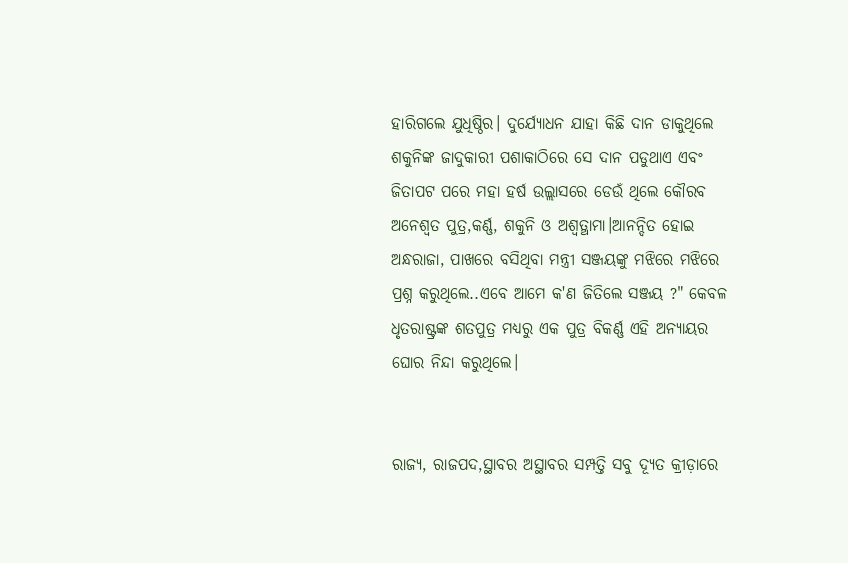ହାରିଗଲେ‌ ଯୁଧିଷ୍ଠିର। ଦୁର୍ଯ୍ୟୋଧନ ଯାହା କିଛି ଦାନ ଡାକୁଥିଲେ ଶକୁନିଙ୍କ ଜାଦୁକାରୀ ପଶାକାଠିରେ ସେ ଦାନ ପଡୁଥାଏ ଏବଂ ଜିତାପଟ ପରେ ମହା ହର୍ଷ ଉଲ୍ଲାସରେ ଡେଉଁ ଥିଲେ କୌରବ ଅନେଶ୍ବତ ପୁତ୍ର,କର୍ଣ୍ଣ, ଶକୁନି ଓ ଅଶ୍ଵତ୍ଥାମା।ଆନନ୍ଦିତ ହୋଇ ଅନ୍ଧରାଜା, ପାଖରେ ବସିଥିବା ମନ୍ତ୍ରୀ ସଞ୍ଜୟଙ୍କୁ ମଝିରେ ମଝିରେ ପ୍ରଶ୍ନ କରୁଥିଲେ..ଏବେ ଆମେ କ'ଣ ଜିତିଲେ ସଞ୍ଜୟ ?" କେବଳ ଧୃତରାଷ୍ଟ୍ରଙ୍କ ଶତପୁତ୍ର ମଧ୍ୟରୁ ଏକ ପୁତ୍ର ବିକର୍ଣ୍ଣ ଏହି ଅନ୍ୟାୟର ଘୋର ନିନ୍ଦା କରୁଥିଲେ।


ରାଜ୍ୟ, ରାଜପଦ,ସ୍ଥାବର ଅସ୍ଥାବର ସମ୍ପତ୍ତି ସବୁ ଦ୍ୟୂତ କ୍ରୀଡ଼ାରେ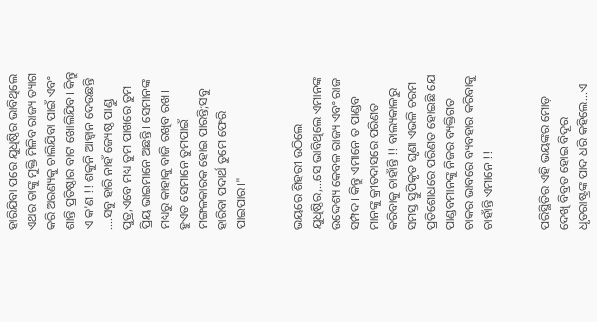ହାରିଯିବା ପରେ ଯୁଧିଷ୍ଠିର ଭାବିଥିଲେ ଏଥର ତାଙ୍କୁ ମୁକ୍ତି ମିଳିବ ରାଜ୍ୟ ତ୍ୟାଗ କରି ଅରଣ୍ୟକୁ ଚାଲିଯିବା ପାଇଁ ଏବଂ ଶାନ୍ତି ପ୍ରତିଷ୍ଠାର ବାଟ ଖୋଲିଯିବ। କିନ୍ତୁ ଏ କ'ଣ !! ଶକୁନି ଆହ୍ବାନ ଦେଉଛନ୍ତି ....ସବୁ ‌ହାରି ନାହଁ ଜ୍ୟେଷ୍ଠ ପାଣ୍ଡୁ ପୁତ୍ର,ଏବେ ମଧ୍ୟ ତୁମ ପାଖରେ ତୁମ ପ୍ରିୟ ଭାଇମାନେ ଅଛନ୍ତି। ସେମାନଙ୍କ ମଧ୍ୟରୁ କାହାକୁ ବାଜି ରଖିବ ରଖ। ହୁଏତ ସେମାନେ ତୁମପାଇଁ ମଙ୍ଗଳକାରକ ହୋଇ ପାରନ୍ତି;ସବୁ ହାରିବା ପଦାର୍ଥ ତୁମେ ଫେରି ପାଇପାର।"


ଭୟରେ ଶିହରୀ ଉଠିଲେ ଯୁଧିଷ୍ଠିର,...ସେ ଭାବିଥିଲେ ଏମାନଙ୍କ ଉଦ୍ଦେଶ୍ୟ କେବଳ ରାଜ୍ୟ ଏବଂ ରାଜ ସମ୍ପଦ। କିନ୍ତୁ ଏମାନେ ତ ପାଣ୍ଡବ ମାନଙ୍କୁ କ୍ରୀତଦାସରେ ପରିଣତ କରିବାକୁ ଚାହାଁନ୍ତି !! ବାଲ୍ୟକାଳରୁ ସମସ୍ତ ସ୍ତୁପିକୃତ ଘୃଣା ଏଭଳି ଚରମ ପ୍ରତିଶୋଧରେ ପରିଣତ ହୋଇଛି ଯେ ପାଣ୍ଡବମାନଙ୍କୁ ନିଜର ବ୍ୟକ୍ତିଗତ ଚାକର ଭାବରେ ବ୍ୟବହାର କରିବାକୁ ଚାହାଁନ୍ତି ଏମାନେ !!


ପରିସ୍ଥିତିର ଏହି ଭୟଙ୍କର‌ ମୋଡ଼ ଦେଖି ବିବ୍ରତ ହୋଇ ବିଦୂର ଧୃତରାଷ୍ଟ୍ରଙ୍କ ପାଦ ଧରି କହିଲେ...ଏ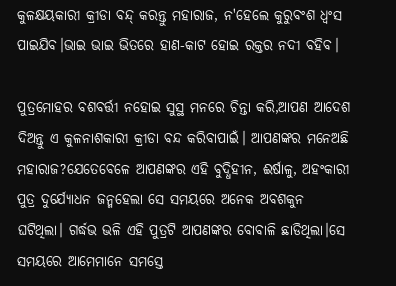କୁଳକ୍ଷୟକାରୀ କ୍ରୀଡା ବନ୍ଦ୍ କରନ୍ତୁ ମହାରାଜ, ନ'ହେଲେ କୁରୁବଂଶ ଧ୍ବଂସ ପାଇଯିବ।ଭାଇ ଭାଇ ଭିତରେ ହାଣ-କାଟ ହୋଇ ରକ୍ତର ନଦୀ ବହିବ।

ପୁତ୍ରମୋହର ବଶବର୍ତ୍ତୀ ନ‌ହୋଇ ସୁସ୍ଥ ମନରେ ଚିନ୍ତା କରି,ଆପଣ ଆଦେଶ ଦିଅନ୍ତୁ ଏ କୁଳନାଶକାରୀ କ୍ରୀଡା ବନ୍ଦ କରିବାପାଇଁ। ଆପଣଙ୍କର ମନେଅଛି ମହାରାଜ?ଯେତେବେଳେ ଆପଣଙ୍କର ଏହି ବୁଦ୍ଧିହୀନ, ଈର୍ଷାଳୁ, ଅହଂକାରୀ ପୁତ୍ର ଦୁର୍ଯ୍ୟୋଧନ ଜନ୍ମହେଲା ସେ ସମୟରେ ଅନେକ ଅବଶକୁନ ଘଟିଥିଲା। ଗର୍ଦ୍ଧଭ ଭଳି ଏହି ପୁତ୍ରଟି ଆପଣଙ୍କର ବୋବାଳି ଛାଡିଥିଲା।ସେ ସମୟରେ ଆମେମାନେ ସମସ୍ତେ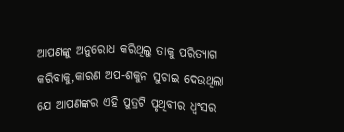ଆପଣଙ୍କୁ ଅନୁରୋଧ କରିଥିଲୁ ତାକୁ ପରିତ୍ୟାଗ କରିବାକୁ,କାରଣ ଅପ-ଶକୁନ ସୁଚାଇ ଦେଉଥିଲା ଯେ ଆପଣଙ୍କର ଏହି ପୁତ୍ରଟି ପୃଥିବୀର ଧ୍ବଂସର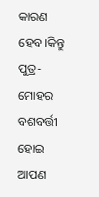କାରଣ ହେବ।କିନ୍ତୁ ପୁତ୍ର-ମୋହର ବଶବର୍ତ୍ତୀ ହୋଇ ଆପଣ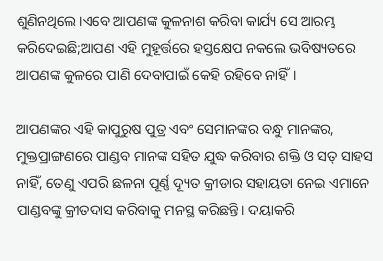ଶୁଣିନଥିଲେ।ଏବେ ଆପଣଙ୍କ କୁଳନାଶ କରିବା କାର୍ଯ୍ୟ ସେ ଆରମ୍ଭ କରିଦେଇଛି;ଆପଣ ଏହି ମୁହୂର୍ତ୍ତରେ ହସ୍ତକ୍ଷେପ ନକଲେ ଭବିଷ୍ୟତରେ ଆପଣଙ୍କ କୁଳରେ ପାଣି ଦେବାପାଇଁ କେହି ରହିବେ ନାହିଁ।

ଆପଣଙ୍କର ଏହି କାପୁରୁଷ ପୁତ୍ର ଏବଂ ସେମାନଙ୍କର ବନ୍ଧୁ ମାନଙ୍କର, ମୁକ୍ତପ୍ରାଙ୍ଗଣରେ ପାଣ୍ଡବ ମାନଙ୍କ ସହିତ ଯୁଦ୍ଧ କରିବାର ଶକ୍ତି ଓ ସତ୍ ସାହସ ନାହିଁ, ତେଣୁ ଏପରି ଛଳନା ପୂର୍ଣ୍ଣ ଦ୍ୟୂତ କ୍ରୀଡାର ସହାୟତା ନେଇ ଏମାନେ ପାଣ୍ଡବଙ୍କୁ କ୍ରୀତଦାସ କରିବାକୁ ମନସ୍ଥ କରିଛନ୍ତି। ଦୟାକରି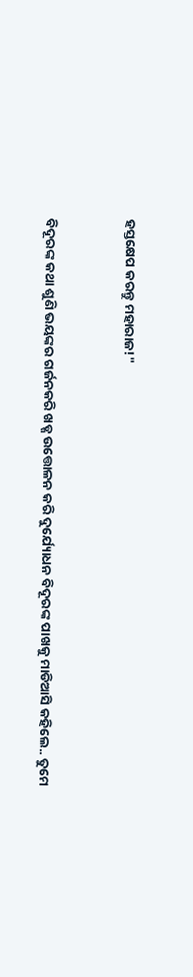ହସ୍ତକ୍ଷେପ କରନ୍ତୁ ମହାରାଜ!"


ବିଦୂରଙ୍କ କଥା ଶୁଣି ଭୟଙ୍କର ଗର୍ଜନକରି ଖଡ୍ଗ ଉତ୍ତୋଳନ କରି ଦୁର୍ଯ୍ୟୋଧନ ବିଦୂରଙ୍କ ପାଖକୁ ମାଡିଆସି କ‌ହିଲେ.. ତୁମେ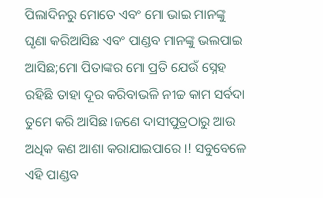ପିଲାଦିନରୁ ମୋତେ ଏବଂ ମୋ ଭାଇ ମାନଙ୍କୁ ଘୃଣା କରିଆସିଛ ଏବଂ ପାଣ୍ଡବ ମାନଙ୍କୁ ଭଲପାଇ ଆସିଛ;ମୋ ପିତାଙ୍କର ମୋ ପ୍ରତି ଯେଉଁ ସ୍ନେହ ରହିଛି ତାହା ଦୂର କରିବାଭଳି ନୀଚ୍ଚ କାମ ସର୍ବଦା ତୁମେ କରି ଆସିଛ।ଜଣେ ଦାସୀପୁତ୍ରଠାରୁ ଆଉ ଅଧିକ କଣ ଆଶା କରାଯାଇପାରେ।! ସବୁବେଳେ ଏହି ପାଣ୍ଡବ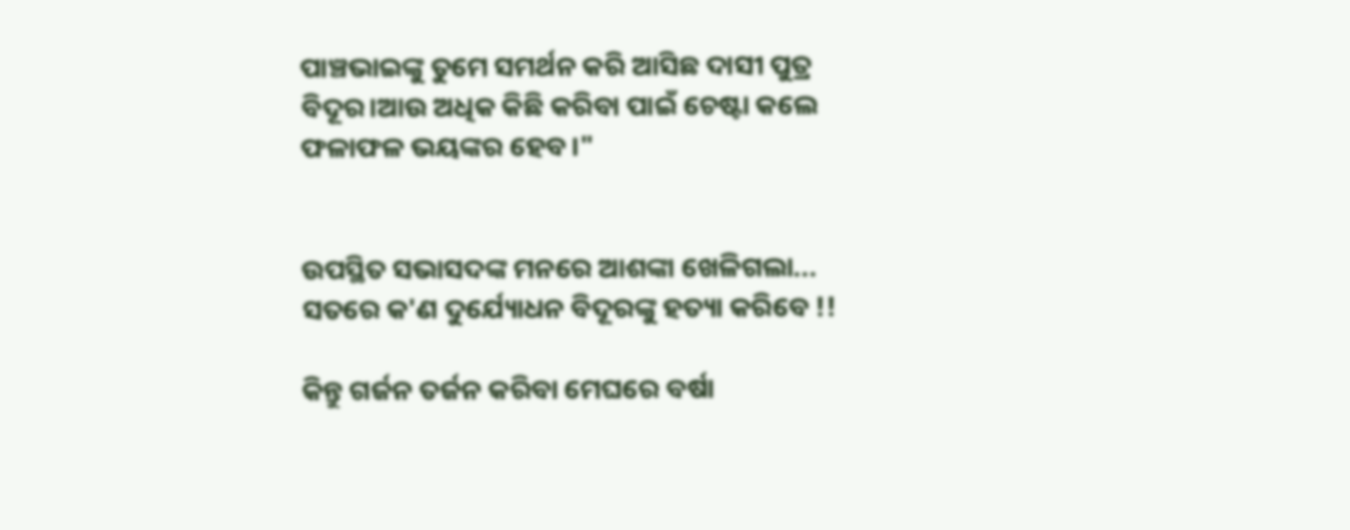ପାଞ୍ଚଭାଇଙ୍କୁ ତୁମେ ସମର୍ଥନ କରି ଆସିଛ ଦାସୀ ପୁତ୍ର ବିଦୂର।ଆଉ ଅଧିକ କିଛି କରିବା ପାଇଁ ଚେଷ୍ଟା କଲେ ଫଳାଫଳ ଭୟଙ୍କର ହେବ।"


ଉପସ୍ଥିତ ସଭାସଦଙ୍କ ମନରେ ଆଶଙ୍କା ଖେଳିଗଲା... ସତରେ କ'ଣ ଦୁର୍ଯ୍ୟୋଧନ ବିଦୂରଙ୍କୁ ହତ୍ୟା କରିବେ !!

କିନ୍ତୁ ଗର୍ଜନ ତର୍ଜନ କରିବା ମେଘରେ ବର୍ଷା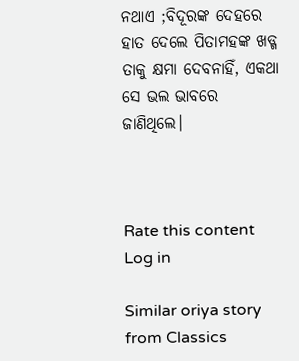ନଥାଏ ;ବିଦୂରଙ୍କ ଦେହରେ ହାତ ଦେଲେ ପିତାମହଙ୍କ ଖଡ୍ଗ ତାକୁ କ୍ଷମା ଦେବନାହିଁ, ଏକଥା ସେ ଭଲ ଭାବରେ ଜାଣିଥିଲେ।



Rate this content
Log in

Similar oriya story from Classics